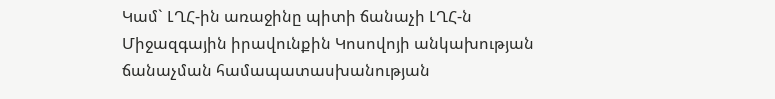Կամ` ԼՂՀ-ին առաջինը պիտի ճանաչի ԼՂՀ-ն
Միջազգային իրավունքին Կոսովոյի անկախության ճանաչման համապատասխանության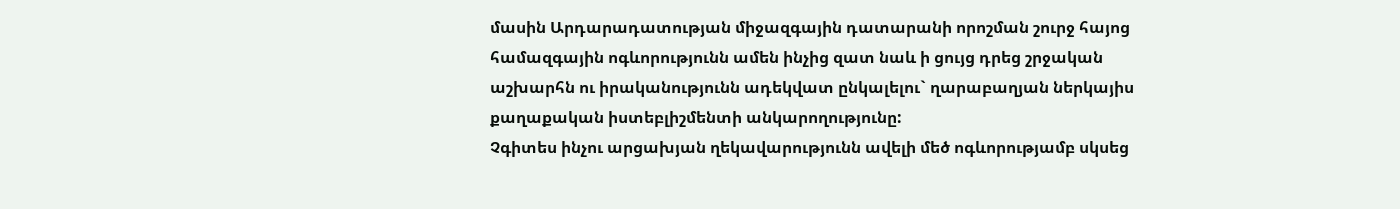մասին Արդարադատության միջազգային դատարանի որոշման շուրջ հայոց համազգային ոգևորությունն ամեն ինչից զատ նաև ի ցույց դրեց շրջական աշխարհն ու իրականությունն ադեկվատ ընկալելու` ղարաբաղյան ներկայիս քաղաքական իստեբլիշմենտի անկարողությունը:
Չգիտես ինչու արցախյան ղեկավարությունն ավելի մեծ ոգևորությամբ սկսեց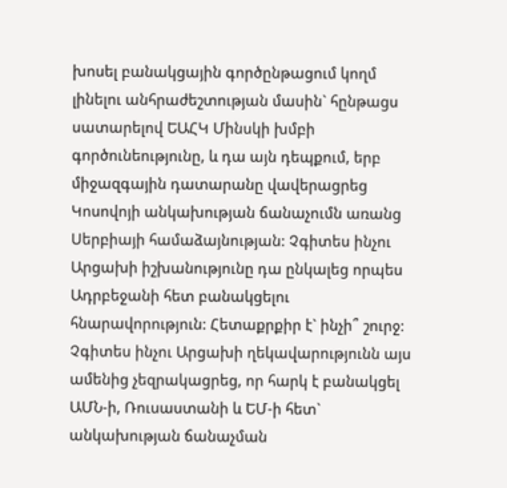խոսել բանակցային գործընթացում կողմ լինելու անհրաժեշտության մասին` հընթացս սատարելով ԵԱՀԿ Մինսկի խմբի գործունեությունը, և դա այն դեպքում, երբ միջազգային դատարանը վավերացրեց Կոսովոյի անկախության ճանաչումն առանց Սերբիայի համաձայնության: Չգիտես ինչու Արցախի իշխանությունը դա ընկալեց որպես Ադրբեջանի հետ բանակցելու հնարավորություն: Հետաքրքիր է` ինչի՞ շուրջ: Չգիտես ինչու Արցախի ղեկավարությունն այս ամենից չեզրակացրեց, որ հարկ է բանակցել ԱՄՆ-ի, Ռուսաստանի և ԵՄ-ի հետ` անկախության ճանաչման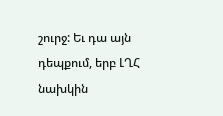շուրջ: Եւ դա այն դեպքում, երբ ԼՂՀ նախկին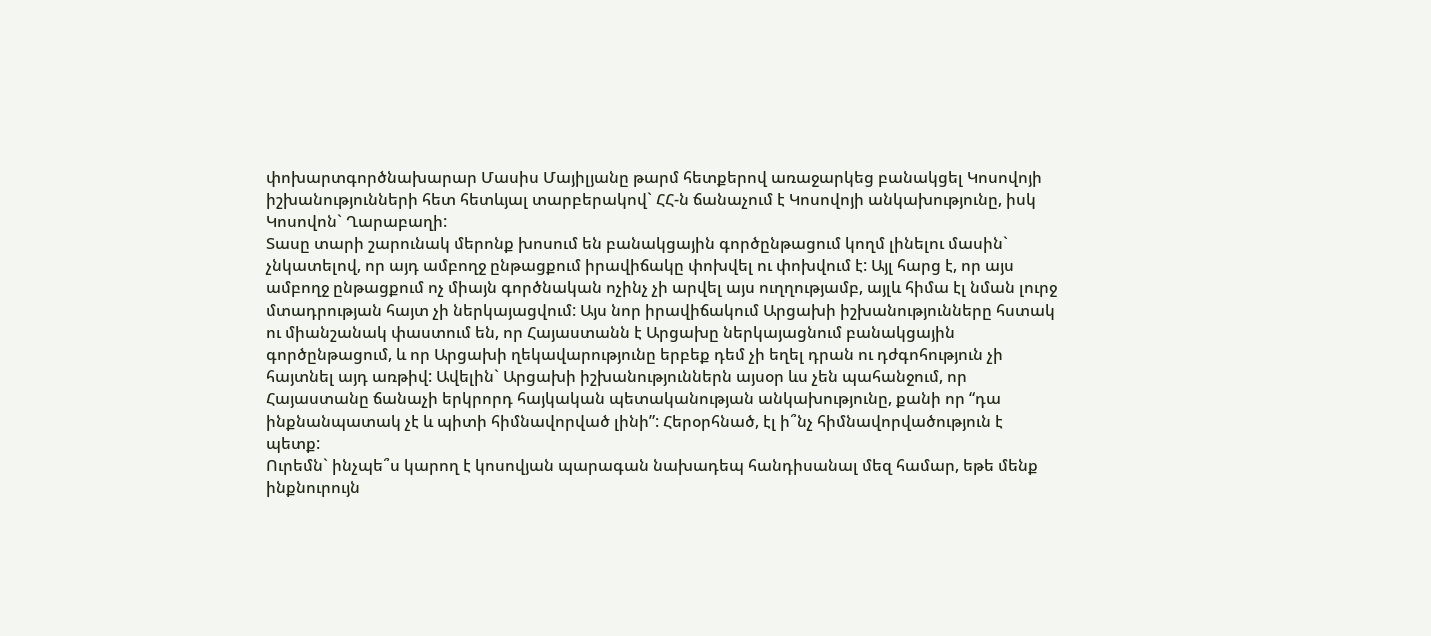փոխարտգործնախարար Մասիս Մայիլյանը թարմ հետքերով առաջարկեց բանակցել Կոսովոյի իշխանությունների հետ հետևյալ տարբերակով` ՀՀ-ն ճանաչում է Կոսովոյի անկախությունը, իսկ Կոսովոն` Ղարաբաղի:
Տասը տարի շարունակ մերոնք խոսում են բանակցային գործընթացում կողմ լինելու մասին` չնկատելով, որ այդ ամբողջ ընթացքում իրավիճակը փոխվել ու փոխվում է: Այլ հարց է, որ այս ամբողջ ընթացքում ոչ միայն գործնական ոչինչ չի արվել այս ուղղությամբ, այլև հիմա էլ նման լուրջ մտադրության հայտ չի ներկայացվում: Այս նոր իրավիճակում Արցախի իշխանությունները հստակ ու միանշանակ փաստում են, որ Հայաստանն է Արցախը ներկայացնում բանակցային գործընթացում, և որ Արցախի ղեկավարությունը երբեք դեմ չի եղել դրան ու դժգոհություն չի հայտնել այդ առթիվ: Ավելին` Արցախի իշխանություններն այսօր ևս չեն պահանջում, որ Հայաստանը ճանաչի երկրորդ հայկական պետականության անկախությունը, քանի որ “դա ինքնանպատակ չէ և պիտի հիմնավորված լինի”: Հերօրհնած, էլ ի՞նչ հիմնավորվածություն է պետք:
Ուրեմն` ինչպե՞ս կարող է կոսովյան պարագան նախադեպ հանդիսանալ մեզ համար, եթե մենք ինքնուրույն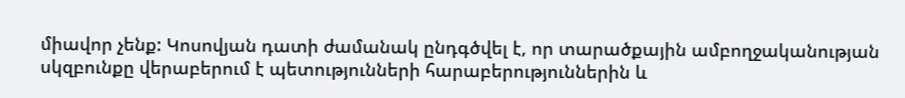միավոր չենք: Կոսովյան դատի ժամանակ ընդգծվել է, որ տարածքային ամբողջականության սկզբունքը վերաբերում է պետությունների հարաբերություններին և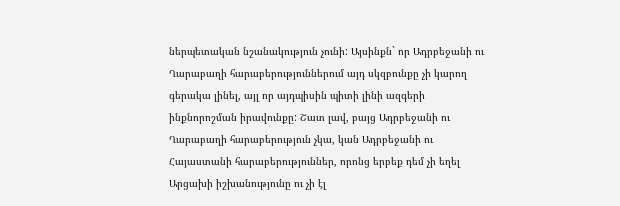ներպետական նշանակություն չունի: Այսինքն` որ Ադրբեջանի ու Ղարաբաղի հարաբերություններում այդ սկզբունքը չի կարող գերակա լինել, այլ որ այդպիսին պիտի լինի ազգերի ինքնորոշման իրավունքը: Շատ լավ, բայց Ադրբեջանի ու Ղարաբաղի հարաբերություն չկա, կան Ադրբեջանի ու Հայաստանի հարաբերություններ, որոնց երբեք դեմ չի եղել Արցախի իշխանությունը ու չի էլ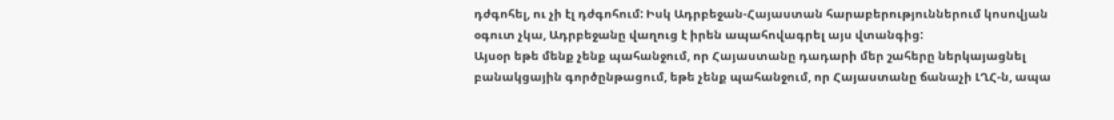դժգոհել, ու չի էլ դժգոհում: Իսկ Ադրբեջան-Հայաստան հարաբերություններում կոսովյան օգուտ չկա, Ադրբեջանը վաղուց է իրեն ապահովագրել այս վտանգից:
Այսօր եթե մենք չենք պահանջում, որ Հայաստանը դադարի մեր շահերը ներկայացնել բանակցային գործընթացում, եթե չենք պահանջում, որ Հայաստանը ճանաչի ԼՂՀ-ն, ապա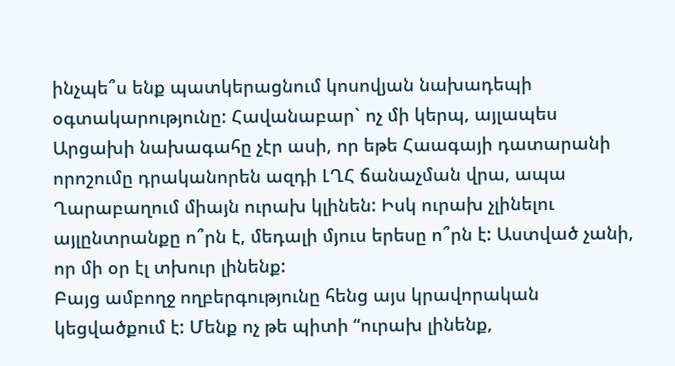ինչպե՞ս ենք պատկերացնում կոսովյան նախադեպի օգտակարությունը: Հավանաբար` ոչ մի կերպ, այլապես Արցախի նախագահը չէր ասի, որ եթե Հաագայի դատարանի որոշումը դրականորեն ազդի ԼՂՀ ճանաչման վրա, ապա Ղարաբաղում միայն ուրախ կլինեն: Իսկ ուրախ չլինելու այլընտրանքը ո՞րն է, մեդալի մյուս երեսը ո՞րն է: Աստված չանի, որ մի օր էլ տխուր լինենք:
Բայց ամբողջ ողբերգությունը հենց այս կրավորական կեցվածքում է: Մենք ոչ թե պիտի “ուրախ լինենք,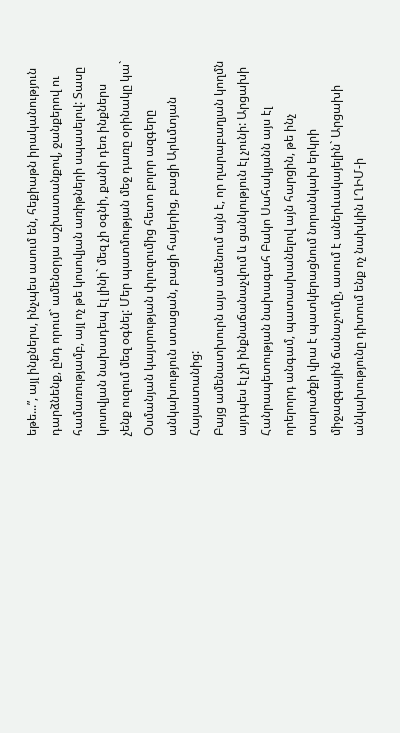եթե...”, այլ ինքներս, ինչպես ասում են, հեքիաթն իրականություն դարձնենք, ընդ որում` ամենօրյա աշխատանքով, ջանքերով ու համառությամբ, այլ ոչ թե կոսովյան առիթների սպասելով: Տասը կոսովյան նախադեպ էլ լինի` մեզ չի օգնի, քանի դեռ ինքներս չենք ուզում մեզ օգնել: Մեր պատմության մեջ դառը օրինակը կա` Օսմանյան կայսրության փլուզումից հետո բոլոր ազգերը անկախություն ստացան, բացի հայերից, բացի Արևմտյան Հայաստանից:
Բայց ամենատխուրն այս ամենում այն է, որ ղարաբաղյան կողմն այդպես էլ չի ինքնաճանաչվում և ցանկություն էլ չունի: Արցախի Հանրապետության նախագահ Բակո Սահակյանն այս էլ որերորդ անգամ, պատասխանելով այն հարցին, թե ինչ տարածքի վրա է պատկերացնում նորանկախ երկրի միջազգային ճանաչումը, ասում է աներևակայելին` Արցախի անկախությունը դիտում ենք ոչ նախկին ԼՂԻՄ-ի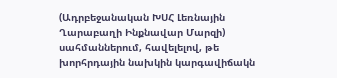(Ադրբեջանական ԽՍՀ Լեռնային Ղարաբաղի Ինքնավար Մարզի) սահմաններում, հավելելով, թե խորհրդային նախկին կարգավիճակն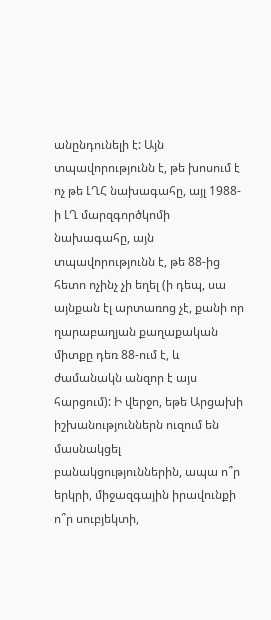անընդունելի է: Այն տպավորությունն է, թե խոսում է ոչ թե ԼՂՀ նախագահը, այլ 1988-ի ԼՂ մարզգործկոմի նախագահը, այն տպավորությունն է, թե 88-ից հետո ոչինչ չի եղել (ի դեպ, սա այնքան էլ արտառոց չէ, քանի որ ղարաբաղյան քաղաքական միտքը դեռ 88-ում է, և ժամանակն անզոր է այս հարցում): Ի վերջո, եթե Արցախի իշխանություններն ուզում են մասնակցել բանակցություններին, ապա ո՞ր երկրի, միջազգային իրավունքի ո՞ր սուբյեկտի,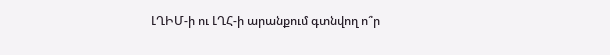ԼՂԻՄ-ի ու ԼՂՀ-ի արանքում գտնվող ո՞ր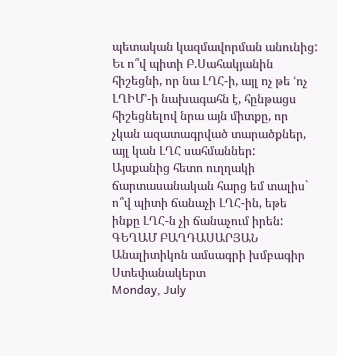պետական կազմավորման անունից: Եւ ո՞վ պիտի Բ.Սահակյանին հիշեցնի, որ նա ԼՂՀ-ի, այլ ոչ թե ՙոչ ԼՂԻՄ՚-ի նախագահն է, հընթացս հիշեցնելով նրա այն միտքը, որ չկան ազատագրված տարածքներ, այլ կան ԼՂՀ սահմաններ:
Այսքանից հետո ուղղակի ճարտասանական հարց եմ տալիս` ո՞վ պիտի ճանաչի ԼՂՀ-ին, եթե ինքը ԼՂՀ-ն չի ճանաչում իրեն:
ԳԵՂԱՄ ԲԱՂԴԱՍԱՐՅԱՆ
Անալիտիկոն ամսագրի խմբագիր
Ստեփանակերտ
Monday, July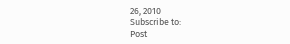26, 2010
Subscribe to:
Post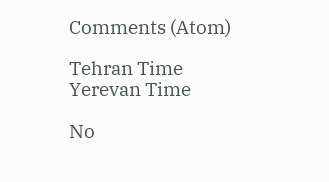Comments (Atom)

Tehran Time
Yerevan Time

No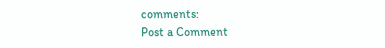comments:
Post a Comment